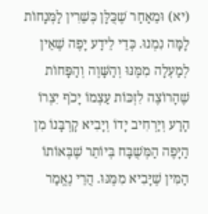(יא) וּמֵאַחַר שֶׁכֻּלָּן כְּשֵׁרִין לַמְּנָחוֹת לָמָּה נִמְנוּ. כְּדֵי לֵידַע יָפֶה שֶׁאֵין לְמַעְלָה מִמֶּנּוּ וְהַשָּׁוֶה וְהַפָּחוֹת שֶׁהָרוֹצֶה לִזְכּוֹת עַצְמוֹ יָכֹף יִצְרוֹ הָרַע וְיַרְחִיב יָדוֹ וְיָבִיא קָרְבָּנוֹ מִן הַיָּפֶה הַמְּשֻׁבָּח בְּיוֹתֵר שֶׁבְּאוֹתוֹ הַמִּין שֶׁיָּבִיא מִמֶּנּוּ. הֲרֵי נֶאֱמַר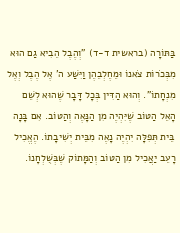בַּתּוֹרָה (בראשית ד-ד) "וְהֶבֶל הֵבִיא גַם הוּא מִבְּכֹרוֹת צֹאנוֹ וּמֵחֶלְבֵהֶן וַיִּשַׁע ה' אֶל הֶבֶל וְאֶל מִנְחָתוֹ". וְהוּא הַדִּין בְּכָל דָּבָר שֶׁהוּא לְשֵׁם הָאֵל הַטּוֹב שֶׁיִּהְיֶה מִן הַנָּאֶה וְהַטּוֹב. אִם בָּנָה בֵּית תְּפִלָּה יִהְיֶה נָאֶה מִבֵּית יְשִׁיבָתוֹ. הֶאֱכִיל רָעֵב יַאֲכִיל מִן הַטּוֹב וְהַמָּתוֹק שֶׁבְּשֻׁלְחָנוֹ.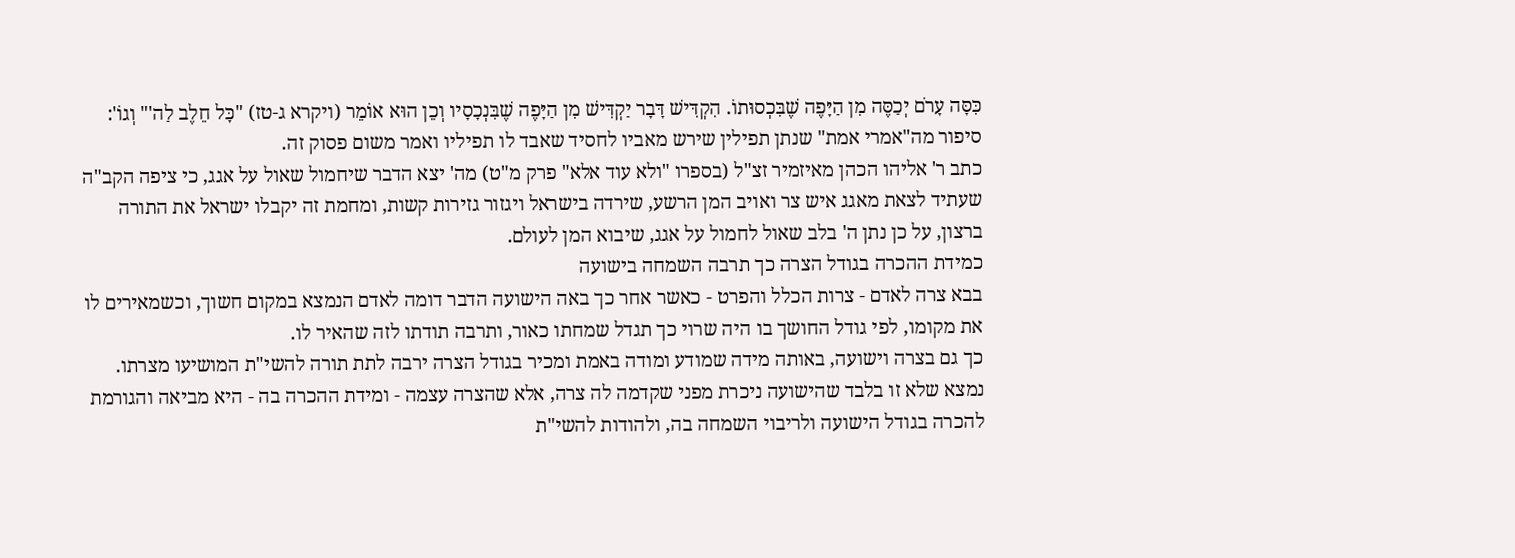כִּסָּה עָרֹם יְכַסֶּה מִן הַיָּפֶה שֶׁבִּכְסוּתוֹ. הִקְדִּישׁ דָּבָר יַקְדִּישׁ מִן הַיָּפֶה שֶׁבִּנְכָסָיו וְכֵן הוּא אוֹמֵר (ויקרא ג-טז) "כָּל חֵלֶב לַה'" וְגוֹ':
סיפור מה"אמרי אמת" שנתן תפילין שירש מאביו לחסיד שאבד לו תפיליו ואמר משום פסוק זה.
כתב ר' אליהו הכהן מאיזמיר זצ"ל (בספרו "ולא עוד אלא" פרק מ"ט) מה' יצא הדבר שיחמול שאול על אגג, כי ציפה הקב"ה שעתיד לצאת מאגג איש צר ואויב המן הרשע, שירדה בישראל ויגזור גזירות קשות, ומחמת זה יקבלו ישראל את התורה ברצון, על כן נתן ה' בלב שאול לחמול על אגג, שיבוא המן לעולם.
כמידת ההכרה בגודל הצרה כך תרבה השמחה בישועה
בבא צרה לאדם - צרות הכלל והפרט - כאשר אחר כך באה הישועה הדבר דומה לאדם הנמצא במקום חשוך, וכשמאירים לו את מקומו, לפי גודל החושך בו היה שרוי כך תגדל שמחתו כאור, ותרבה תודתו לזה שהאיר לו.
כך גם בצרה וישועה, באותה מידה שמודע ומודה באמת ומכיר בגודל הצרה ירבה לתת תורה להשי"ת המושיעו מצרתו.
נמצא שלא זו בלבד שהישועה ניכרת מפני שקדמה לה צרה, אלא שהצרה עצמה - ומידת ההכרה בה - היא מביאה והגורמת להכרה בגודל הישועה ולריבוי השמחה בה, ולהודות להשי"ת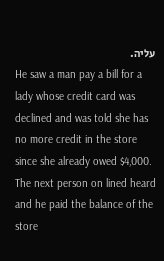עליה.
He saw a man pay a bill for a lady whose credit card was declined and was told she has no more credit in the store since she already owed $4,000. The next person on lined heard and he paid the balance of the store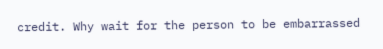credit. Why wait for the person to be embarrassed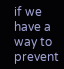if we have a way to prevent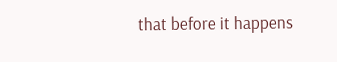that before it happens